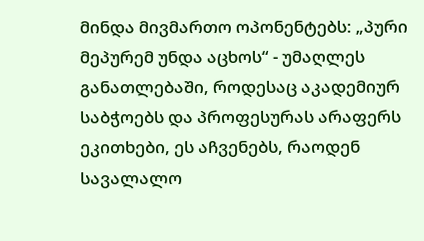მინდა მივმართო ოპონენტებს: „პური მეპურემ უნდა აცხოს“ - უმაღლეს განათლებაში, როდესაც აკადემიურ საბჭოებს და პროფესურას არაფერს ეკითხები, ეს აჩვენებს, რაოდენ სავალალო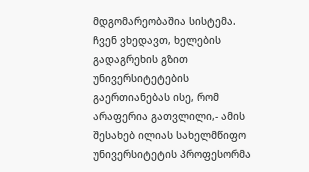მდგომარეობაშია სისტემა. ჩვენ ვხედავთ, ხელების გადაგრეხის გზით უნივერსიტეტების გაერთიანებას ისე, რომ არაფერია გათვლილი,- ამის შესახებ ილიას სახელმწიფო უნივერსიტეტის პროფესორმა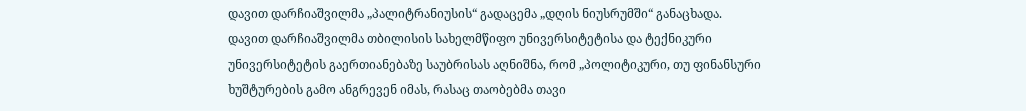დავით დარჩიაშვილმა „პალიტრანიუსის“ გადაცემა „დღის ნიუსრუმში“ განაცხადა.
დავით დარჩიაშვილმა თბილისის სახელმწიფო უნივერსიტეტისა და ტექნიკური უნივერსიტეტის გაერთიანებაზე საუბრისას აღნიშნა, რომ „პოლიტიკური, თუ ფინანსური ხუშტურების გამო ანგრევენ იმას, რასაც თაობებმა თავი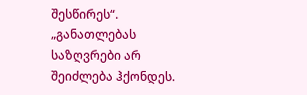შესწირეს“.
„განათლებას საზღვრები არ შეიძლება ჰქონდეს.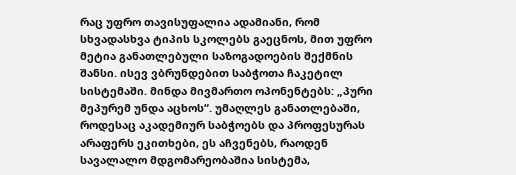რაც უფრო თავისუფალია ადამიანი, რომ სხვადასხვა ტიპის სკოლებს გაეცნოს, მით უფრო მეტია განათლებული საზოგადოების შექმნის შანსი. ისევ ვბრუნდებით საბჭოთა ჩაკეტილ სისტემაში. მინდა მივმართო ოპონენტებს: „პური მეპურემ უნდა აცხოს“. უმაღლეს განათლებაში, როდესაც აკადემიურ საბჭოებს და პროფესურას არაფერს ეკითხები, ეს აჩვენებს, რაოდენ სავალალო მდგომარეობაშია სისტემა,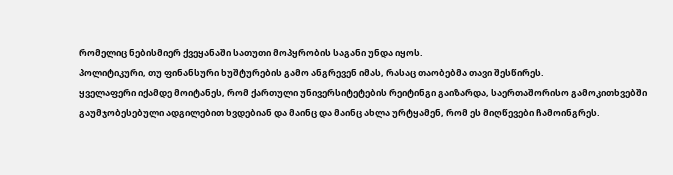რომელიც ნებისმიერ ქვეყანაში სათუთი მოპყრობის საგანი უნდა იყოს.
პოლიტიკური, თუ ფინანსური ხუშტურების გამო ანგრევენ იმას, რასაც თაობებმა თავი შესწირეს.
ყველაფერი იქამდე მოიტანეს, რომ ქართული უნივერსიტეტების რეიტინგი გაიზარდა, საერთაშორისო გამოკითხვებში გაუმჯობესებული ადგილებით ხვდებიან და მაინც და მაინც ახლა ურტყამენ, რომ ეს მიღწევები ჩამოინგრეს.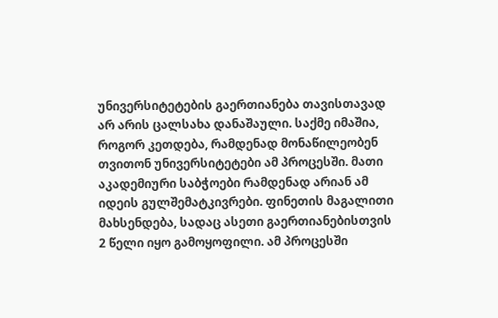უნივერსიტეტების გაერთიანება თავისთავად არ არის ცალსახა დანაშაული. საქმე იმაშია, როგორ კეთდება, რამდენად მონაწილეობენ თვითონ უნივერსიტეტები ამ პროცესში. მათი აკადემიური საბჭოები რამდენად არიან ამ იდეის გულშემატკივრები. ფინეთის მაგალითი მახსენდება, სადაც ასეთი გაერთიანებისთვის 2 წელი იყო გამოყოფილი. ამ პროცესში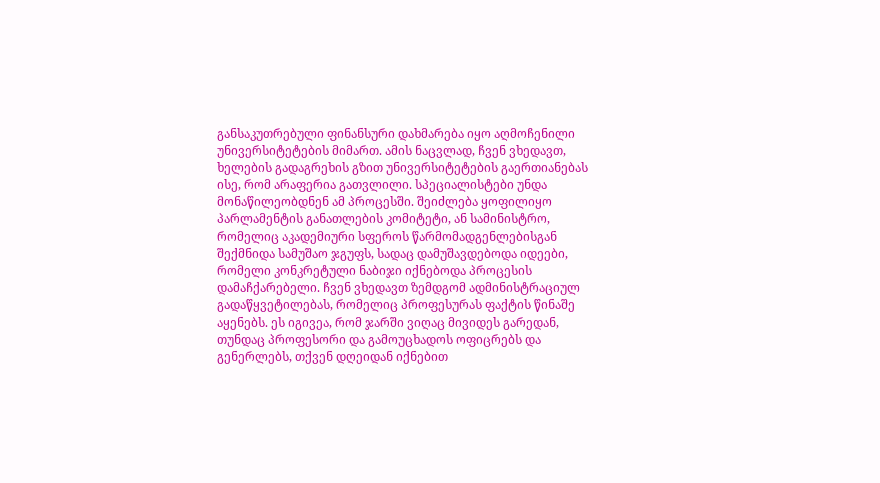განსაკუთრებული ფინანსური დახმარება იყო აღმოჩენილი უნივერსიტეტების მიმართ. ამის ნაცვლად, ჩვენ ვხედავთ, ხელების გადაგრეხის გზით უნივერსიტეტების გაერთიანებას ისე, რომ არაფერია გათვლილი. სპეციალისტები უნდა მონაწილეობდნენ ამ პროცესში. შეიძლება ყოფილიყო პარლამენტის განათლების კომიტეტი, ან სამინისტრო, რომელიც აკადემიური სფეროს წარმომადგენლებისგან შექმნიდა სამუშაო ჯგუფს, სადაც დამუშავდებოდა იდეები, რომელი კონკრეტული ნაბიჯი იქნებოდა პროცესის დამაჩქარებელი. ჩვენ ვხედავთ ზემდგომ ადმინისტრაციულ გადაწყვეტილებას, რომელიც პროფესურას ფაქტის წინაშე აყენებს. ეს იგივეა, რომ ჯარში ვიღაც მივიდეს გარედან, თუნდაც პროფესორი და გამოუცხადოს ოფიცრებს და გენერლებს, თქვენ დღეიდან იქნებით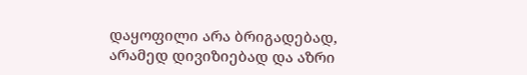დაყოფილი არა ბრიგადებად, არამედ დივიზიებად და აზრი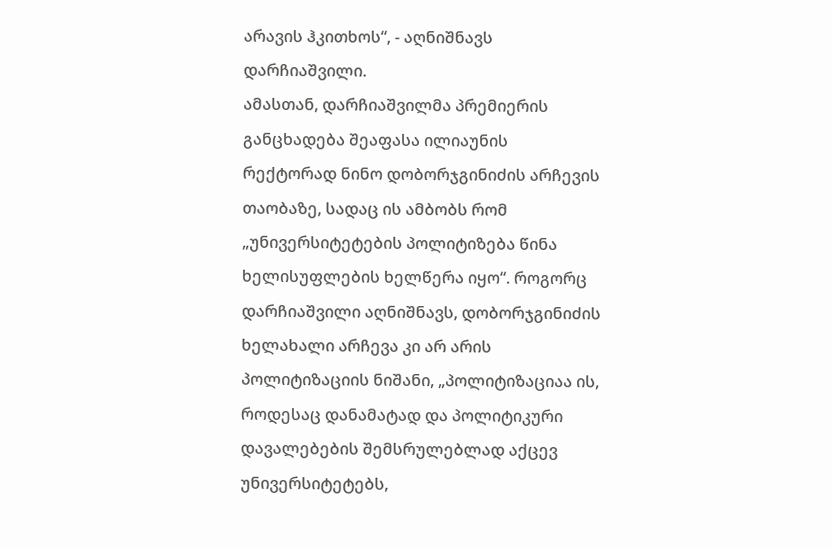არავის ჰკითხოს“, - აღნიშნავს დარჩიაშვილი.
ამასთან, დარჩიაშვილმა პრემიერის განცხადება შეაფასა ილიაუნის რექტორად ნინო დობორჯგინიძის არჩევის თაობაზე, სადაც ის ამბობს რომ „უნივერსიტეტების პოლიტიზება წინა ხელისუფლების ხელწერა იყო“. როგორც დარჩიაშვილი აღნიშნავს, დობორჯგინიძის ხელახალი არჩევა კი არ არის პოლიტიზაციის ნიშანი, „პოლიტიზაციაა ის, როდესაც დანამატად და პოლიტიკური დავალებების შემსრულებლად აქცევ უნივერსიტეტებს,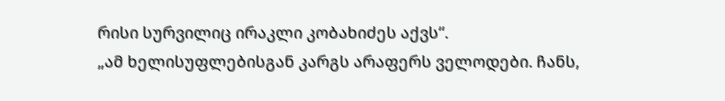რისი სურვილიც ირაკლი კობახიძეს აქვს“.
„ამ ხელისუფლებისგან კარგს არაფერს ველოდები. ჩანს,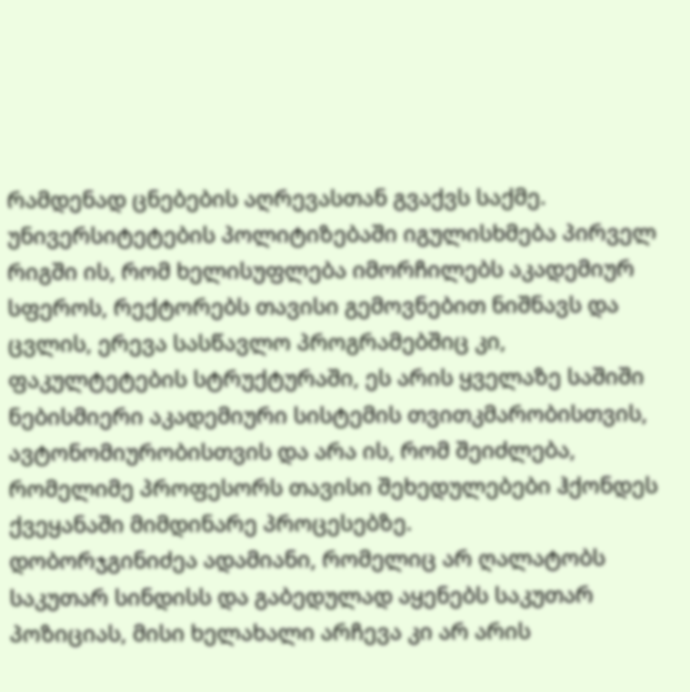რამდენად ცნებების აღრევასთან გვაქვს საქმე. უნივერსიტეტების პოლიტიზებაში იგულისხმება პირველ რიგში ის, რომ ხელისუფლება იმორჩილებს აკადემიურ სფეროს, რექტორებს თავისი გემოვნებით ნიშნავს და ცვლის, ერევა სასწავლო პროგრამებშიც კი, ფაკულტეტების სტრუქტურაში, ეს არის ყველაზე საშიში ნებისმიერი აკადემიური სისტემის თვითკმარობისთვის, ავტონომიურობისთვის და არა ის, რომ შეიძლება, რომელიმე პროფესორს თავისი შეხედულებები ჰქონდეს ქვეყანაში მიმდინარე პროცესებზე.
დობორჯგინიძეა ადამიანი, რომელიც არ ღალატობს საკუთარ სინდისს და გაბედულად აყენებს საკუთარ პოზიციას, მისი ხელახალი არჩევა კი არ არის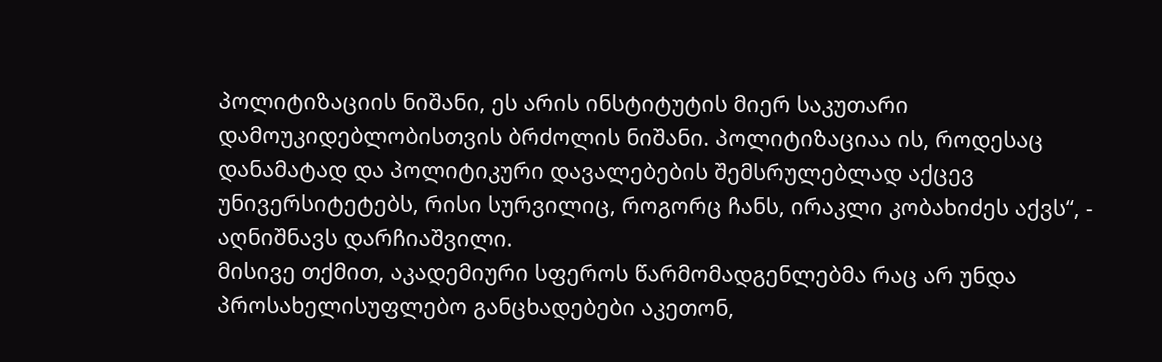პოლიტიზაციის ნიშანი, ეს არის ინსტიტუტის მიერ საკუთარი დამოუკიდებლობისთვის ბრძოლის ნიშანი. პოლიტიზაციაა ის, როდესაც დანამატად და პოლიტიკური დავალებების შემსრულებლად აქცევ უნივერსიტეტებს, რისი სურვილიც, როგორც ჩანს, ირაკლი კობახიძეს აქვს“, - აღნიშნავს დარჩიაშვილი.
მისივე თქმით, აკადემიური სფეროს წარმომადგენლებმა რაც არ უნდა პროსახელისუფლებო განცხადებები აკეთონ,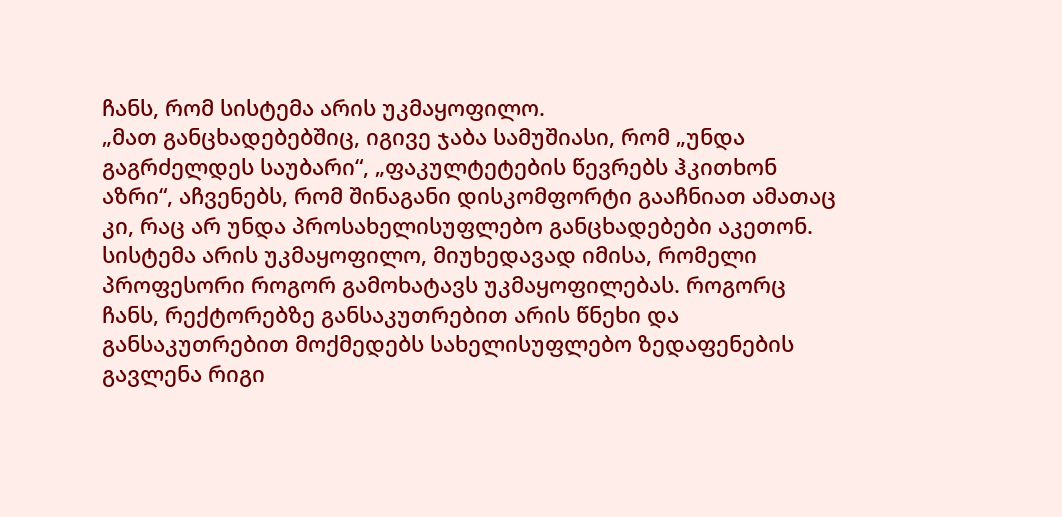ჩანს, რომ სისტემა არის უკმაყოფილო.
„მათ განცხადებებშიც, იგივე ჯაბა სამუშიასი, რომ „უნდა გაგრძელდეს საუბარი“, „ფაკულტეტების წევრებს ჰკითხონ აზრი“, აჩვენებს, რომ შინაგანი დისკომფორტი გააჩნიათ ამათაც კი, რაც არ უნდა პროსახელისუფლებო განცხადებები აკეთონ. სისტემა არის უკმაყოფილო, მიუხედავად იმისა, რომელი პროფესორი როგორ გამოხატავს უკმაყოფილებას. როგორც ჩანს, რექტორებზე განსაკუთრებით არის წნეხი და განსაკუთრებით მოქმედებს სახელისუფლებო ზედაფენების გავლენა რიგი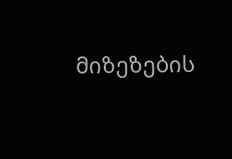მიზეზების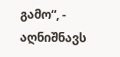გამო“, - აღნიშნავს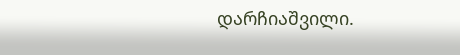დარჩიაშვილი.